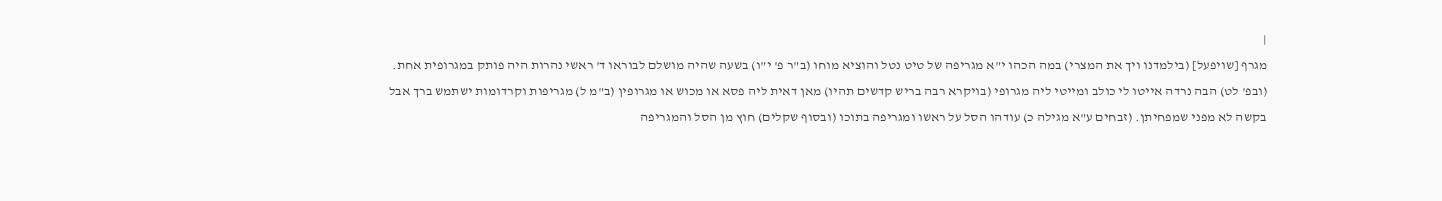|
מגרף [שויפעל] (בילמדנו ויך את המצרי) במה הכהו י"א מגריפה של טיט נטל והוציא מוחו (ב"ר פ' י"ו) בשעה שהיה מושלם לבוראו ד' ראשי נהרות היה פותק במגרופית אחת. (ובפ' לט) הבה נרדה אייטו לי כולב ומייטי ליה מגרופי (בויקרא רבה בריש קדשים תהיו) מאן דאית ליה פסא או מכוש או מגרופין (ב"מ ל) מגריפות וקרדומות ישתמש ברך אבל בקשה לא מפני שמפחיתן. (זבחים ע"א מגילה כ) עודהו הסל על ראשו ומגריפה בתוכו (ובסוף שקלים) חוץ מן הסל והמגריפה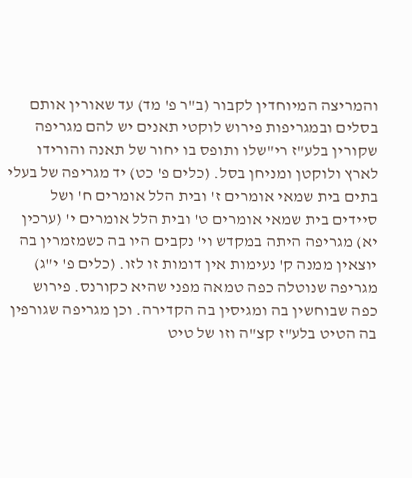והמריצה המיוחדין לקבור (ב"ר פ' מד) עד שאורין אותם בסלים ובמגריפות פירוש לוקטי תאנים יש להם מגריפה שקורין בלע"ז רי"שלו ותופס בו יחור של תאנה והורידו לארץ ולוקטן ומניחן בסל. (כלים פ' כט) יד מגריפה של בעלי בתים בית שמאי אומרים ז' ובית הלל אומרים ח' ושל סיידים בית שמאי אומרים ט' ובית הלל אומרים י' (ערכין יא) מגריפה היתה במקדש וי' נקבים היו בה כשמזמרין בה יוצאין ממנה ק' נעימות אין דומות זו לזו. (כלים פ' י"ג) מגריפה שנוטלה כפה טמאה מפני שהיא כקורנס. פירוש כפה שבוחשין בה ומגיסין בה הקדירה. וכן מגריפה שגורפין בה הטיט בלע"ז קצ"ה וזו של טיט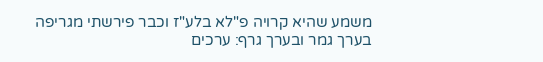משמע שהיא קרויה פ"לא בלע"ז וכבר פירשתי מגריפה בערך גמר ובערך גרף: ערכים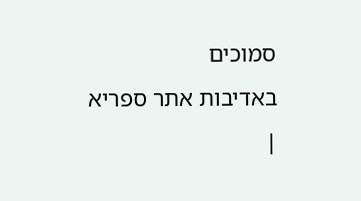סמוכים
באדיבות אתר ספריא
|